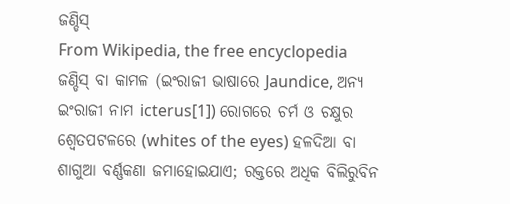ଜଣ୍ଡିସ୍
From Wikipedia, the free encyclopedia
ଜଣ୍ଡିସ୍ ବା କାମଳ (ଇଂରାଜୀ ଭାଷାରେ Jaundice, ଅନ୍ୟ ଇଂରାଜୀ ନାମ icterus[1]) ରୋଗରେ ଚର୍ମ ଓ ଚକ୍ଷୁର ଶ୍ୱେତପଟଳରେ (whites of the eyes) ହଳଦିଆ ବା ଶାଗୁଆ ବର୍ଣ୍ଣକଣା ଜମାହୋଇଯାଏ; ରକ୍ତରେ ଅଧିକ ବିଲିରୁବିନ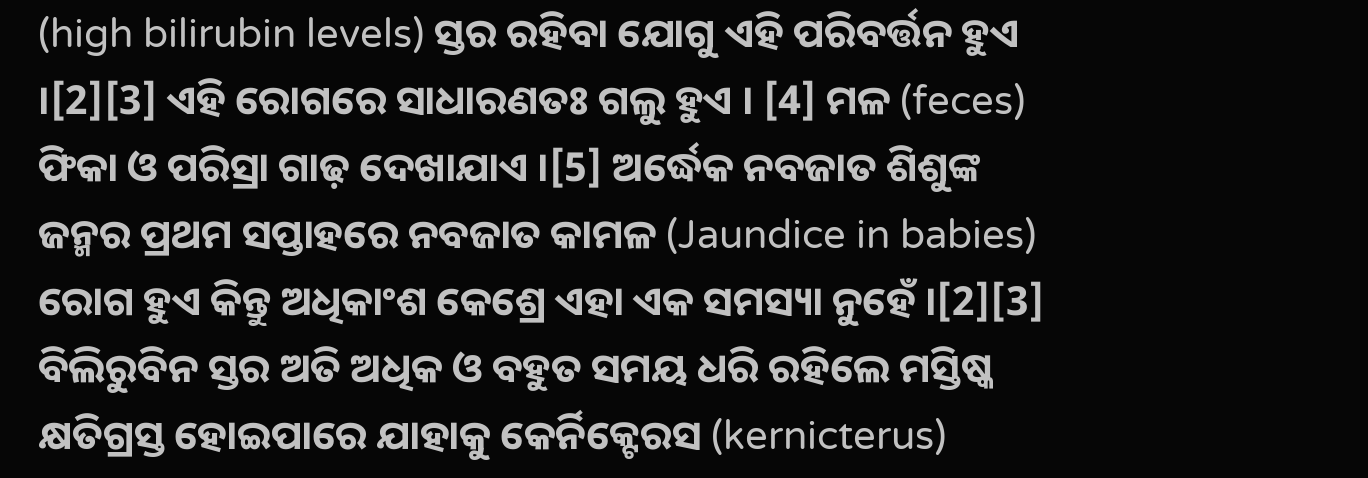(high bilirubin levels) ସ୍ତର ରହିବା ଯୋଗୁ ଏହି ପରିବର୍ତ୍ତନ ହୁଏ ।[2][3] ଏହି ରୋଗରେ ସାଧାରଣତଃ ଗଲୁ ହୁଏ । [4] ମଳ (feces) ଫିକା ଓ ପରିସ୍ରା ଗାଢ଼ ଦେଖାଯାଏ ।[5] ଅର୍ଦ୍ଧେକ ନବଜାତ ଶିଶୁଙ୍କ ଜନ୍ମର ପ୍ରଥମ ସପ୍ତାହରେ ନବଜାତ କାମଳ (Jaundice in babies) ରୋଗ ହୁଏ କିନ୍ତୁ ଅଧିକାଂଶ କେଶ୍ରେ ଏହା ଏକ ସମସ୍ୟା ନୁହେଁ ।[2][3] ବିଲିରୁବିନ ସ୍ତର ଅତି ଅଧିକ ଓ ବହୁତ ସମୟ ଧରି ରହିଲେ ମସ୍ତିଷ୍କ କ୍ଷତିଗ୍ରସ୍ତ ହୋଇପାରେ ଯାହାକୁ କେର୍ନିକ୍ଟେରସ (kernicterus)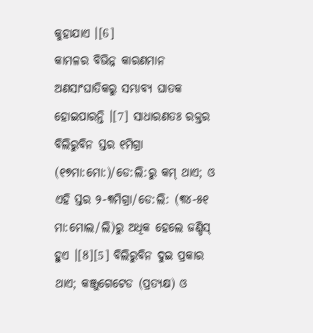କୁହାଯାଏ ।[6]
କାମଳର ବିଭିନ୍ନ କାରଣମାନ ଅଣସାଂଘାତିକରୁ ସମ୍ଭାବ୍ୟ ଘାତକ ହୋଇପାରନ୍ତି ।[7] ସାଧାରଣତଃ ରକ୍ତର ବିଲିରୁବିନ ସ୍ତର ୧ମିଗ୍ରା (୧୭ମା:ମୋ:)/ଡେ:ଲି:ରୁ କମ୍ ଥାଏ; ଓ ଏହି ସ୍ତର ୨-୩ମିଗ୍ରା/ଡେ:ଲି: (୩୪-୫୧ ମା:ମୋଲ/ଲି)ରୁ ଅଧିକ ହେଲେ ଜଣ୍ଡିସ୍ ହୁଏ ।[8][5] ବିଲିରୁବିନ ଦୁଇ ପ୍ରକାର ଥାଏ; କଞ୍ଜୁଗେଟେଡ (ପ୍ରତ୍ୟକ୍ଷ) ଓ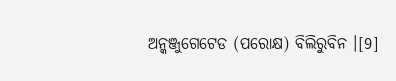ଅନ୍କଞ୍ଜୁଗେଟେଡ (ପରୋକ୍ଷ) ବିଲିରୁବିନ ।[9]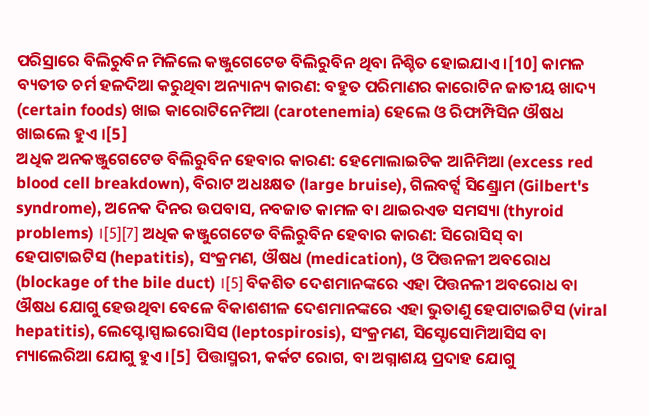ପରିସ୍ରାରେ ବିଲିରୁବିନ ମିଳିଲେ କଞ୍ଜୁଗେଟେଡ ବିଲିରୁବିନ ଥିବା ନିଶ୍ଚିତ ହୋଇଯାଏ ।[10] କାମଳ ବ୍ୟତୀତ ଚର୍ମ ହଳଦିଆ କରୁଥିବା ଅନ୍ୟାନ୍ୟ କାରଣ: ବହୁତ ପରିମାଣର କାରୋଟିନ ଜାତୀୟ ଖାଦ୍ୟ (certain foods) ଖାଇ କାରୋଟିନେମିଆ (carotenemia) ହେଲେ ଓ ରିଫାମ୍ପିସିନ ଔଷଧ ଖାଇଲେ ହୁଏ ।[5]
ଅଧିକ ଅନକଞ୍ଜୁଗେଟେଡ ବିଲିରୁବିନ ହେବାର କାରଣ: ହେମୋଲାଇଟିକ ଆନିମିଆ (excess red blood cell breakdown), ବିରାଟ ଅଧଃକ୍ଷତ (large bruise), ଗିଲବର୍ଟ୍ସ ସିଣ୍ଡ୍ରୋମ (Gilbert's syndrome), ଅନେକ ଦିନର ଉପବାସ, ନବଜାତ କାମଳ ବା ଥାଇରଏଡ ସମସ୍ୟା (thyroid problems) ।[5][7] ଅଧିକ କଞ୍ଜୁଗେଟେଡ ବିଲିରୁବିନ ହେବାର କାରଣ: ସିରୋସିସ୍ ବା ହେପାଟାଇଟିସ (hepatitis), ସଂକ୍ରମଣ, ଔଷଧ (medication), ଓ ପିତ୍ତନଳୀ ଅବରୋଧ (blockage of the bile duct) ।[5] ବିକଶିତ ଦେଶମାନଙ୍କରେ ଏହା ପିତ୍ତନଳୀ ଅବରୋଧ ବା ଔଷଧ ଯୋଗୁ ହେଉଥିବା ବେଳେ ବିକାଶଶୀଳ ଦେଶମାନଙ୍କରେ ଏହା ଭୁତାଣୁ ହେପାଟାଇଟିସ (viral hepatitis), ଲେପ୍ଟୋସ୍ପାଇରୋସିସ (leptospirosis), ସଂକ୍ରମଣ, ସିସ୍ଟୋସୋମିଆସିସ ବା ମ୍ୟାଲେରିଆ ଯୋଗୁ ହୁଏ ।[5] ପିତ୍ତାସ୍ମରୀ, କର୍କଟ ରୋଗ, ବା ଅଗ୍ନାଶୟ ପ୍ରଦାହ ଯୋଗୁ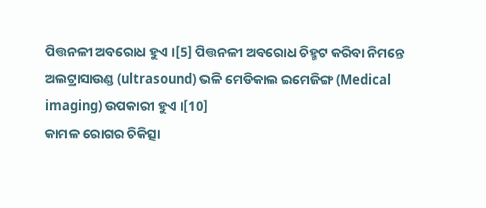ପିତ୍ତନଳୀ ଅବରୋଧ ହୁଏ ।[5] ପିତ୍ତନଳୀ ଅବରୋଧ ଚିହ୍ମଟ କରିବା ନିମନ୍ତେ ଅଲଟ୍ରାସାଉଣ୍ଡ (ultrasound) ଭଳି ମେଡିକାଲ ଇମେଜିଙ୍ଗ (Medical imaging) ଉପକାରୀ ହୁଏ ।[10]
କାମଳ ରୋଗର ଚିକିତ୍ସା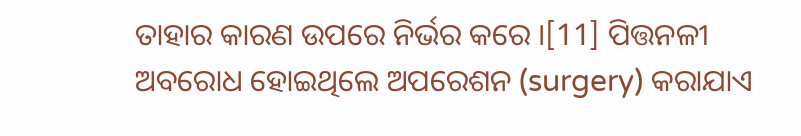ତାହାର କାରଣ ଉପରେ ନିର୍ଭର କରେ ।[11] ପିତ୍ତନଳୀ ଅବରୋଧ ହୋଇଥିଲେ ଅପରେଶନ (surgery) କରାଯାଏ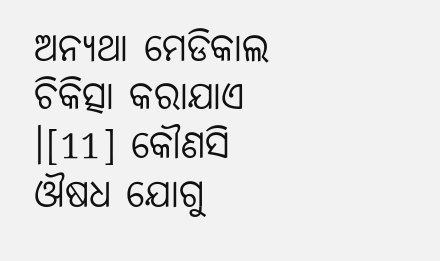ଅନ୍ୟଥା ମେଡିକାଲ ଚିକିତ୍ସା କରାଯାଏ ।[11] କୌଣସି ଔଷଧ ଯୋଗୁ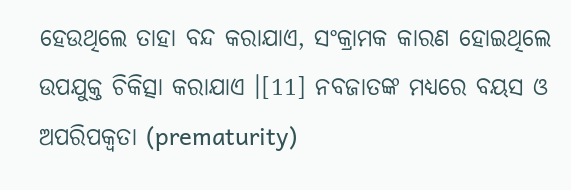ହେଉଥିଲେ ତାହା ବନ୍ଦ କରାଯାଏ, ସଂକ୍ରାମକ କାରଣ ହୋଇଥିଲେ ଉପଯୁକ୍ତ ଚିକିତ୍ସା କରାଯାଏ ।[11] ନବଜାତଙ୍କ ମଧ୍ୟରେ ବୟସ ଓ ଅପରିପକ୍ୱତା (prematurity)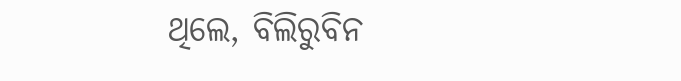ଥିଲେ, ବିଲିରୁବିନ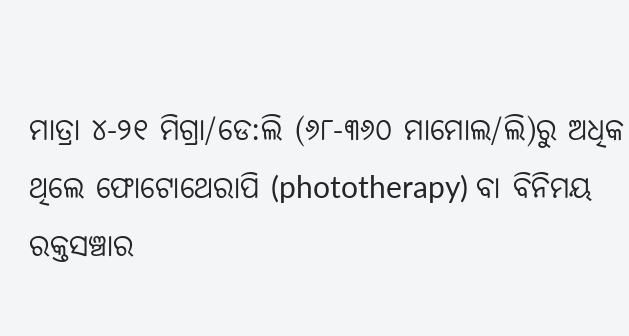ମାତ୍ରା ୪-୨୧ ମିଗ୍ରା/ଡେ:ଲି (୬୮-୩୬୦ ମାମୋଲ/ଲି)ରୁ ଅଧିକ ଥିଲେ ଫୋଟୋଥେରାପି (phototherapy) ବା ବିନିମୟ ରକ୍ତସଞ୍ଚାର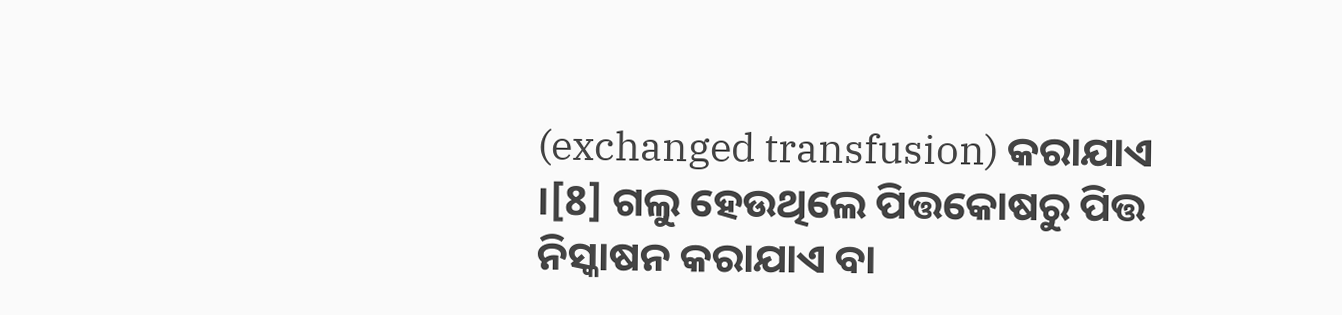(exchanged transfusion) କରାଯାଏ ।[8] ଗଲୁ ହେଉଥିଲେ ପିତ୍ତକୋଷରୁ ପିତ୍ତ ନିସ୍କାଷନ କରାଯାଏ ବା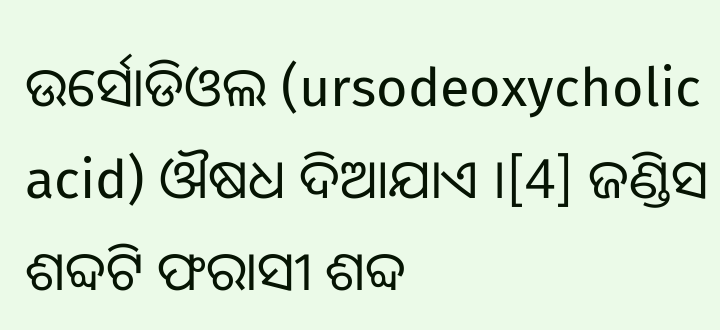ଉର୍ସୋଡିଓଲ (ursodeoxycholic acid) ଔଷଧ ଦିଆଯାଏ ।[4] ଜଣ୍ଡିସ ଶବ୍ଦଟି ଫରାସୀ ଶବ୍ଦ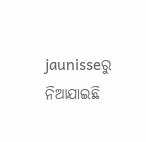jaunisseରୁ ନିଆଯାଇଛି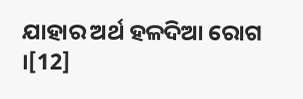ଯାହାର ଅର୍ଥ ହଳଦିଆ ରୋଗ ।[12]